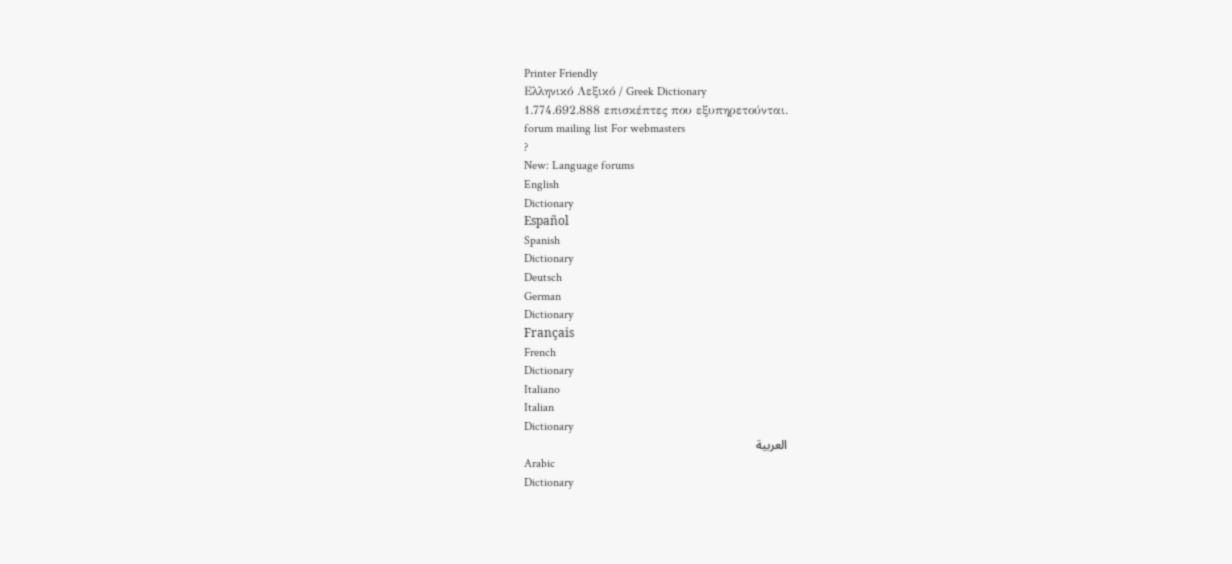Printer Friendly
Ελληνικό Λεξικό / Greek Dictionary
1.774.692.888 επισκέπτες που εξυπηρετούνται.
forum mailing list For webmasters
?
New: Language forums
English
Dictionary
Español
Spanish
Dictionary
Deutsch
German
Dictionary
Français
French
Dictionary
Italiano
Italian
Dictionary
العربية
Arabic
Dictionary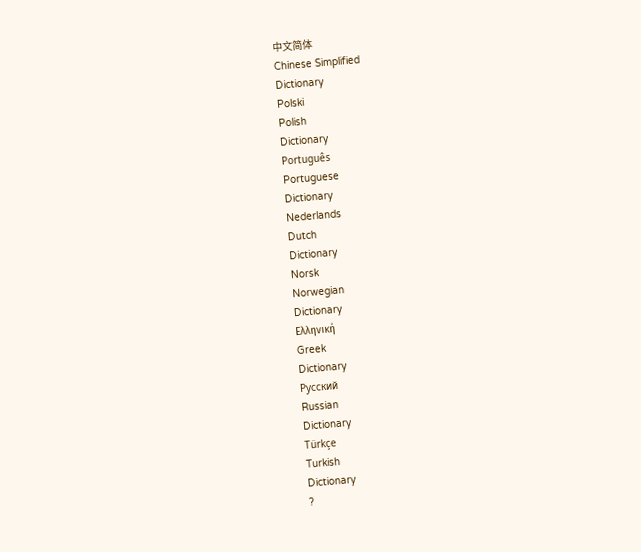中文简体
Chinese Simplified
Dictionary
Polski
Polish
Dictionary
Português
Portuguese
Dictionary
Nederlands
Dutch
Dictionary
Norsk
Norwegian
Dictionary
Ελληνική
Greek
Dictionary
Русский
Russian
Dictionary
Türkçe
Turkish
Dictionary
?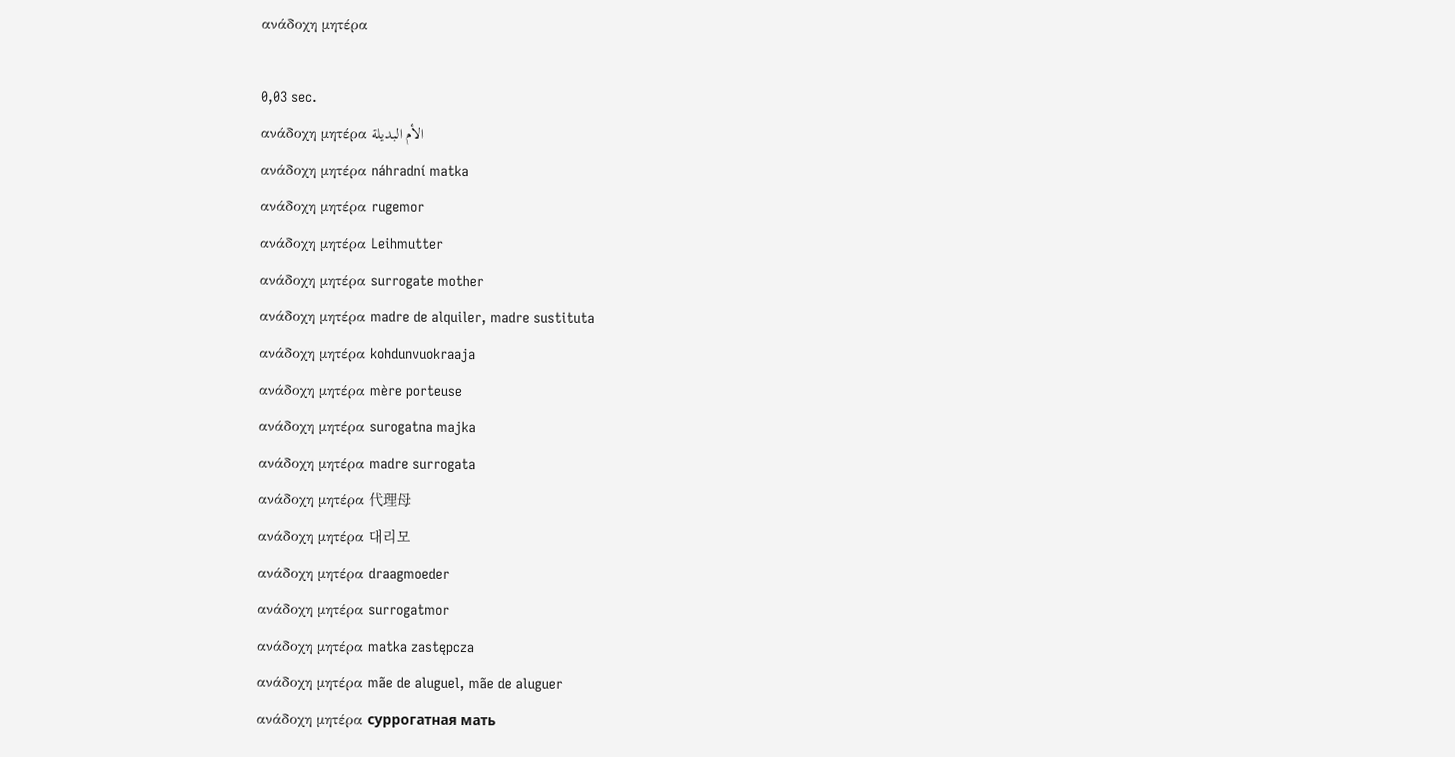ανάδοχη μητέρα

0,03 sec.
ανάδοχη μητέρα الأم البديلة
ανάδοχη μητέρα náhradní matka
ανάδοχη μητέρα rugemor
ανάδοχη μητέρα Leihmutter
ανάδοχη μητέρα surrogate mother
ανάδοχη μητέρα madre de alquiler, madre sustituta
ανάδοχη μητέρα kohdunvuokraaja
ανάδοχη μητέρα mère porteuse
ανάδοχη μητέρα surogatna majka
ανάδοχη μητέρα madre surrogata
ανάδοχη μητέρα 代理母
ανάδοχη μητέρα 대리모
ανάδοχη μητέρα draagmoeder
ανάδοχη μητέρα surrogatmor
ανάδοχη μητέρα matka zastępcza
ανάδοχη μητέρα mãe de aluguel, mãe de aluguer
ανάδοχη μητέρα суррогатная мать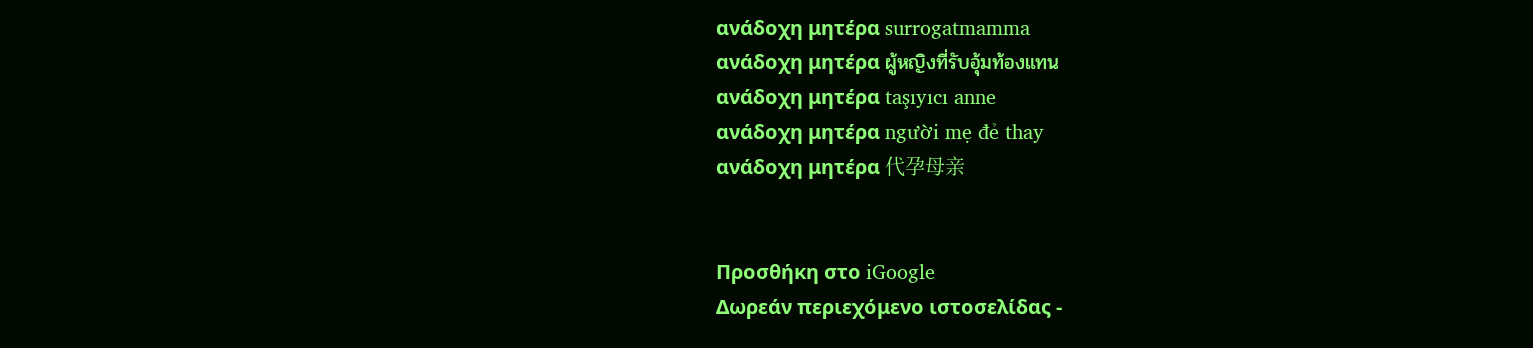ανάδοχη μητέρα surrogatmamma
ανάδοχη μητέρα ผู้หญิงที่รับอุ้มท้องแทน
ανάδοχη μητέρα taşıyıcı anne
ανάδοχη μητέρα người mẹ đẻ thay
ανάδοχη μητέρα 代孕母亲


Προσθήκη στο iGoogle
Δωρεάν περιεχόμενο ιστοσελίδας -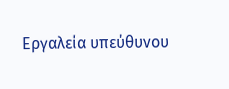Εργαλεία υπεύθυνου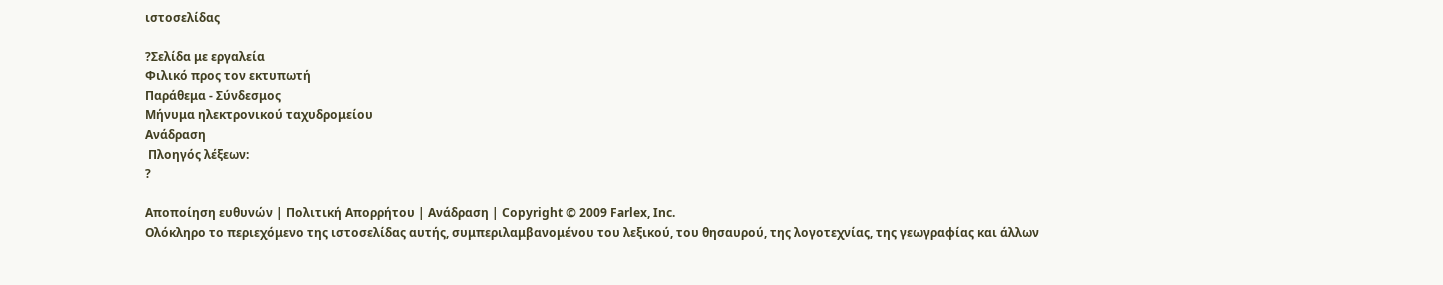ιστοσελίδας

?Σελίδα με εργαλεία
Φιλικό προς τον εκτυπωτή
Παράθεμα - Σύνδεσμος
Μήνυμα ηλεκτρονικού ταχυδρομείου
Ανάδραση
 Πλοηγός λέξεων:
?

Αποποίηση ευθυνών | Πολιτική Απορρήτου | Ανάδραση | Copyright © 2009 Farlex, Inc.
Ολόκληρο το περιεχόμενο της ιστοσελίδας αυτής, συμπεριλαμβανομένου του λεξικού, του θησαυρού, της λογοτεχνίας, της γεωγραφίας και άλλων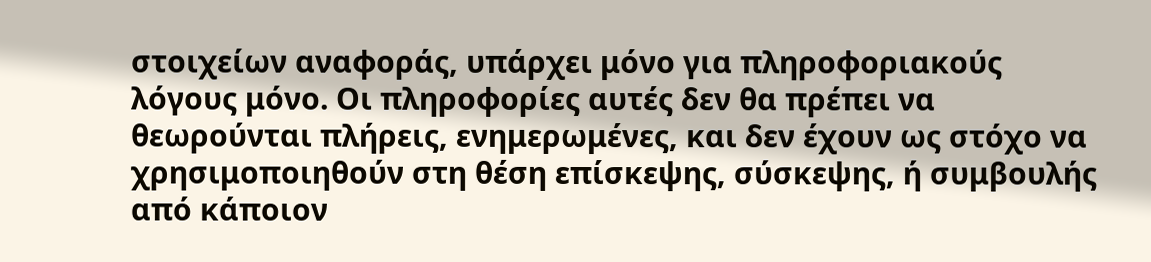στοιχείων αναφοράς, υπάρχει μόνο για πληροφοριακούς λόγους μόνο. Οι πληροφορίες αυτές δεν θα πρέπει να θεωρούνται πλήρεις, ενημερωμένες, και δεν έχουν ως στόχο να χρησιμοποιηθούν στη θέση επίσκεψης, σύσκεψης, ή συμβουλής από κάποιον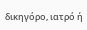δικηγόρο, ιατρό ή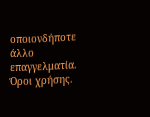οποιονδήποτε άλλο επαγγελματία. Όροι χρήσης.